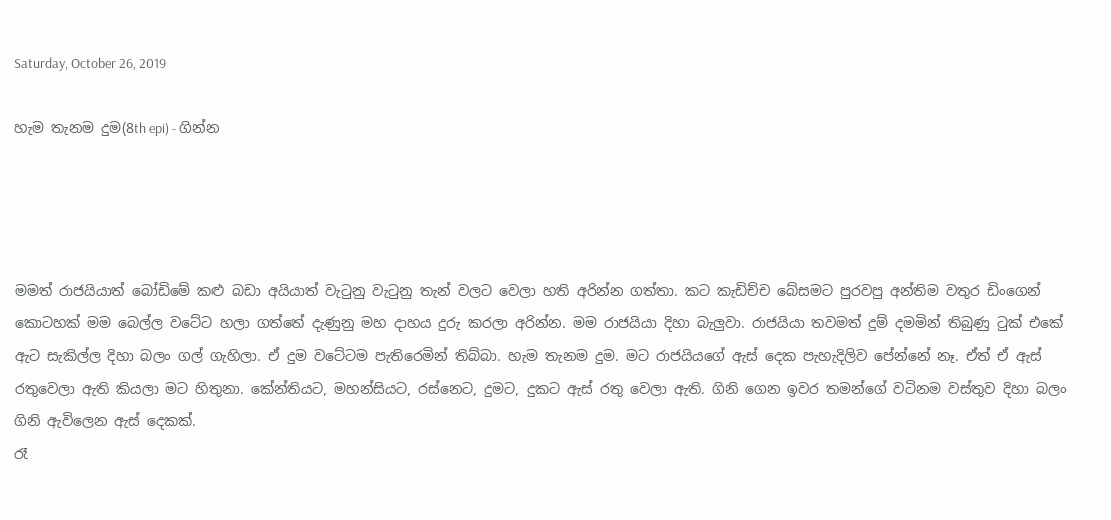Saturday, October 26, 2019

හැම තැනම දුම(8th epi) - ගින්න




මමත් රාජයියාත් බෝඩිමේ කළු බඩා අයියාත් වැටුනු වැටුනු තැන් වලට වෙලා හති අරින්න ගත්තා. කට කැඩිච්ච බේසමට පුරවපු අන්තිම වතුර ඩිංගෙන් කොටහක් මම බෙල්ල වටේට හලා ගත්තේ දැණුනු මහ දාහය දුරු කරලා අරින්න. මම රාජයියා දිහා බැලුවා. රාජයියා තවමත් දුම් දමමින් තිබුණු ටුක් එකේ ඇට සැකිල්ල දිහා බලං ගල් ගැහිලා. ඒ දුම වටේටම පැතිරෙමින් තිබ්බා. හැම තැනම දුම. මට රාජයියගේ ඇස් දෙක පැහැදිලිව පේන්නේ නෑ. ඒත් ඒ ඇස් රතුවෙලා ඇති කියලා මට හිතුනා. කේන්තියට, මහන්සියට, රස්නෙට, දුමට, දුකට ඇස් රතු වෙලා ඇති. ගිනි ගෙන ඉවර තමන්ගේ වටිනම වස්තුව දිහා බලං ගිනි ඇවිලෙන ඇස් දෙකක්.
රෑ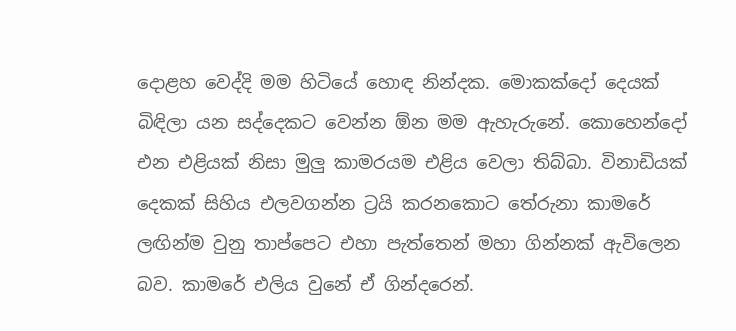දොළහ වෙද්දි මම හිටියේ හොඳ නින්දක. මොකක්දෝ දෙයක් බිඳිලා යන සද්දෙකට වෙන්න ඕන මම ඇහැරුනේ. කොහෙන්දෝ එන එළියක් නිසා මුලු කාමරයම එළිය වෙලා තිබ්බා. විනාඩියක් දෙකක් සිහිය එලවගන්න ට්‍රයි කරනකොට තේරුනා කාමරේ ලඟින්ම වුනු තාප්පෙට එහා පැත්තෙන් මහා ගින්නක් ඇවිලෙන බව. කාමරේ එලිය වුනේ ඒ ගින්දරෙන්.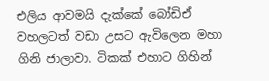එලිය ආවමයි දැක්කේ බෝඩිඒ වහලටත් වඩා උසට ඇවිලෙන මහා ගිනි ජාලාවා. ටිකක් එහාට ගිහින්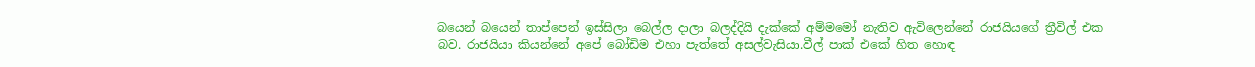බයෙන් බයෙන් තාප්පෙන් ඉස්සිලා බෙල්ල දාලා බලද්දියි දැක්කේ අම්මමෝ නැතිව ඇවිලෙන්නේ රාජයියගේ ත්‍රීවිල් එක බව. රාජයියා කියන්නේ අපේ බෝඩිම එහා පැත්තේ අසල්වැසියා.වීල් පාක් එකේ හිත හොඳ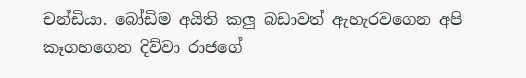චන්ඩියා. බෝඩිම අයිති කලු බඩාවත් ඇහැරවගෙන අපි කෑගහගෙන දිව්වා රාජගේ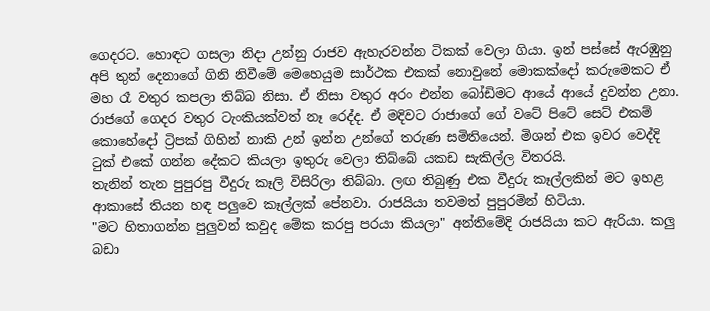ගෙදරට. හොඳට ගසලා නිදා උන්නු රාජව ඇහැරවන්න ටිකක් වෙලා ගියා. ඉන් පස්සේ ඇරඹුනු අපි තුන් දෙනාගේ ගිනි නිවීමේ මෙහෙයුම සාර්ථක එකක් නොවුනේ මොකක්දෝ කරුමෙකට ඒ මහ රෑ වතුර කපලා තිබ්බ නිසා. ඒ නිසා වතුර අරං එන්න බෝඩිමට ආයේ ආයේ දුවන්න උනා. රාජගේ ගෙදර වතුර ටැංකියක්වත් නෑ රෙද්ද. ඒ මදිවට රාජාගේ ගේ වටේ පිටේ සෙට් එකම් කොහේදෝ ට්‍රිපක් ගිහින් නාකි උන් ඉන්න උන්ගේ තරුණ සමිතියෙන්. මිශන් එක ඉවර වෙද්දි ටුක් එකේ ගන්න දේකට කියලා ඉතුරු වෙලා තිබ්බේ යකඩ සැකිල්ල විතරයි.
තැනින් තැන පුපුරපු වීදුරු කෑලි විසිරිලා තිබ්බා. ලඟ තිබුණු එක වීදුරු කෑල්ලකින් මට ඉහළ ආකාසේ තියන හඳ පලුවෙ කෑල්ලක් පේනවා. රාජයියා තවමත් පුපුරමින් හිටියා.
"මට හිතාගන්න පුලුවන් කවුද මේක කරපු පරයා කියලා" අන්තිමේදි රාජයියා කට ඇරියා. කලු බඩා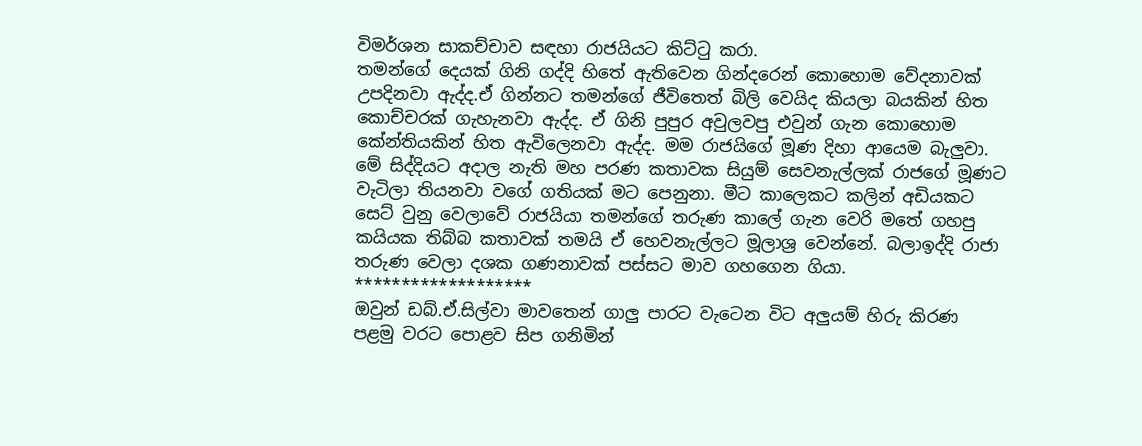විමර්ශන සාකච්චාව සඳහා රාජයියට කිට්ටු කරා.
තමන්ගේ දෙයක් ගිනි ගද්දි හිතේ ඇතිවෙන ගින්දරෙන් කොහොම වේදනාවක් උපදිනවා ඇද්ද.ඒ ගින්නට තමන්ගේ ජීවිතෙත් බිලි වෙයිද කියලා බයකින් හිත කොච්චරක් ගැහැනවා ඇද්ද. ඒ ගිනි පුපුර අවුලවපු එවුන් ගැන කොහොම කේන්තියකින් හිත ඇවිලෙනවා ඇද්ද. මම රාජයිගේ මූණ දිහා ආයෙම බැලුවා. මේ සිද්දියට අදාල නැති මහ පරණ කතාවක සියුම් සෙවනැල්ලක් ‍රාජගේ මූණට වැටිලා තියනවා වගේ ගතියක් මට පෙනුනා. මීට කාලෙකට කලින් අඩියකට සෙට් වුනු වෙලාවේ රාජයියා තමන්ගේ තරුණ කාලේ ගැන වෙරි මතේ ගහපු කයියක තිබ්බ කතාවක් තමයි ඒ හෙවනැල්ලට මූලාශ්‍ර වෙන්නේ. බලාඉද්දි රාජා තරුණ වෙලා දශක ගණනාවක් පස්සට මාව ගහගෙන ගියා.
*******************
ඔවුන් ඩබ්.ඒ.සිල්වා මාවතෙන් ගාලු පාරට වැටෙන විට අලුයම් හිරු කිරණ පළමු වරට පොළව සිප ගනිමින්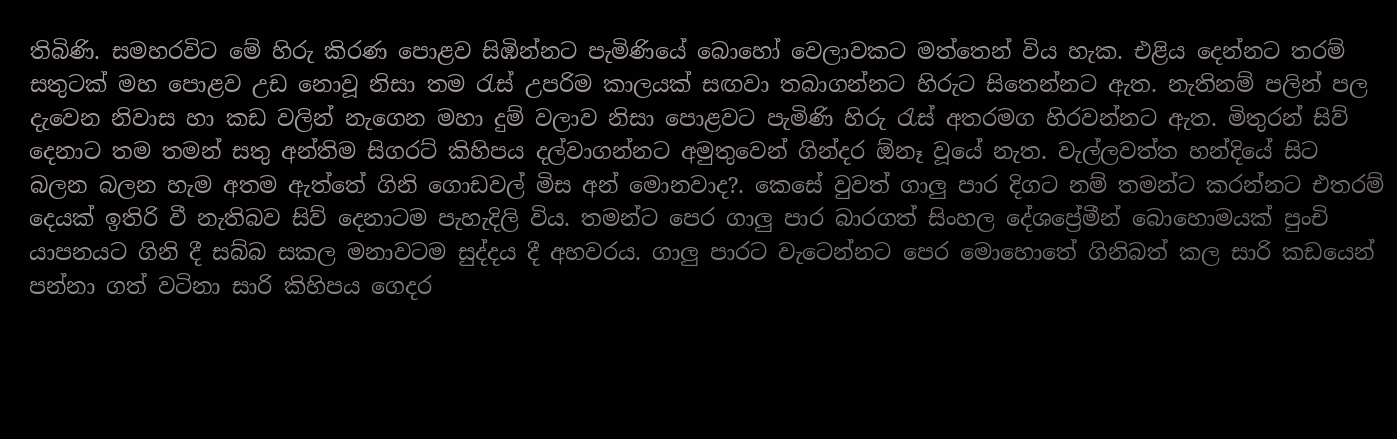තිබිණි. සමහරවිට මේ හිරු කිරණ පොළව සිඹින්නට පැමිණියේ බොහෝ වෙලාවකට මත්තෙන් විය හැක. එළිය දෙන්නට තරම් සතුටක් මහ පොළව උඩ නොවූ නිසා තම රැස් උපරිම කාලයක් සඟවා තබාගන්නට හිරුට සිතෙන්නට ඇත. නැතිනම් පලින් පල දැවෙන නිවාස හා කඩ වලින් නැගෙන මහා දුම් වලාව නිසා පොළවට පැමිණි හිරු රැස් අතරමග හිරවන්නට ඇත. මිතුරන් සිව් දෙනාට තම තමන් සතු අන්තිම සිගරට් කිහිපය දල්වාගන්නට අමුතුවෙන් ගින්දර ඕනෑ වූයේ නැත. වැල්ලවත්ත හන්දියේ සිට බලන බලන හැම අතම ඇත්තේ ගිනි ගොඩවල් මිස අන් මොනවාද?. කෙසේ වුවත් ගාලු පාර දිගට නම් තමන්ට කරන්නට එතරම් දෙයක් ඉතිරි වී නැතිබව සිව් දෙනාටම පැහැදිලි විය. තමන්ට පෙර ගාලු පාර බාරගත් සිංහල දේශප්‍රේමීන් බොහොමයක් පුංචි යාපනයට ගිනි දී සබ්බ සකල මනාවටම සුද්දය දී අහවරය. ගාලු පාරට වැටෙන්නට පෙර මොහොතේ ගිනිබත් කල සාරි කඩයෙන් පන්නා ගත් වටිනා සාරි කිහිපය ගෙදර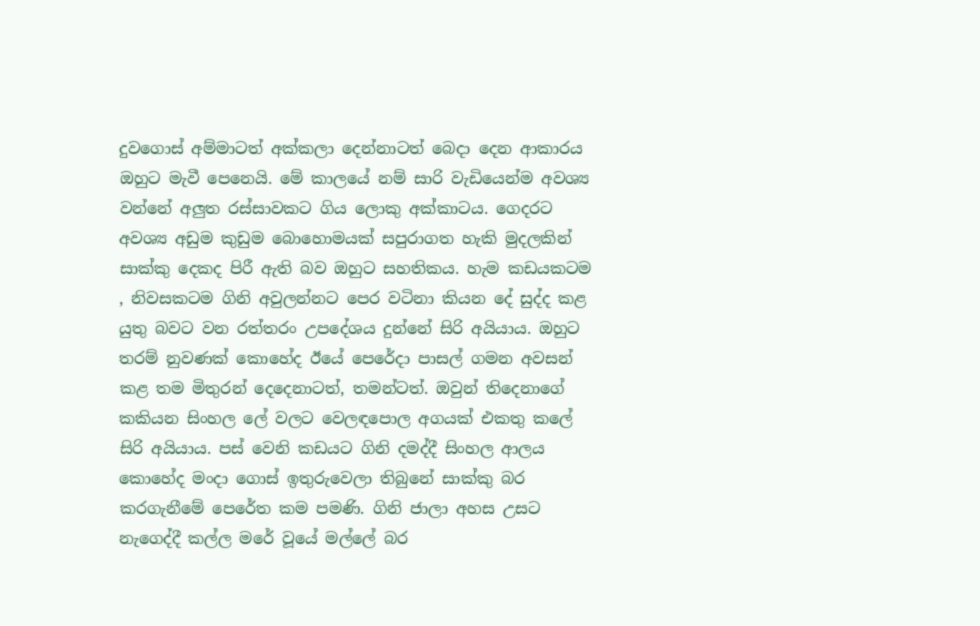දුවගොස් අම්මාටත් අක්කලා දෙන්නාටත් බෙදා දෙන ආකාරය ඔහුට මැවී පෙනෙයි. මේ කාලයේ නම් සාරි වැඩියෙන්ම අවශ්‍ය වන්නේ අලුත රස්සාවකට ගිය ලොකු අක්කාටය. ගෙදරට අවශ්‍ය අඩුම කුඩුම බොහොමයක් සපුරාගත හැකි මුදලකින් සාක්කු දෙකද පිරී ඇති බව ඔහුට සහතිකය. හැම කඩයකටම , නිවසකටම ගිනි අවුලන්නට පෙර වටිනා කියන දේ සුද්ද කළ යුතු බවට වන රත්තරං උපදේශය දුන්නේ සිරි අයියාය. ඔහුට තරම් නුවණක් කොහේද ඊයේ පෙරේදා පාසල් ගමන අවසන් කළ තම මිතුරන් දෙදෙනාටත්, තමන්ටත්. ඔවුන් තිදෙනාගේ කකියන සිංහල ලේ වලට වෙලඳපොල අගයක් එකතු කලේ සිරි අයියාය. පස් වෙනි කඩයට ගිනි දමද්දී සිංහල ආලය කොහේද මංදා ගොස් ඉතුරුවෙලා තිබුනේ සාක්කු බර කරගැනීමේ පෙරේත කම පමණි. ගිනි ජාලා අහස උසට නැගෙද්දී කල්ල මරේ වූයේ මල්ලේ බර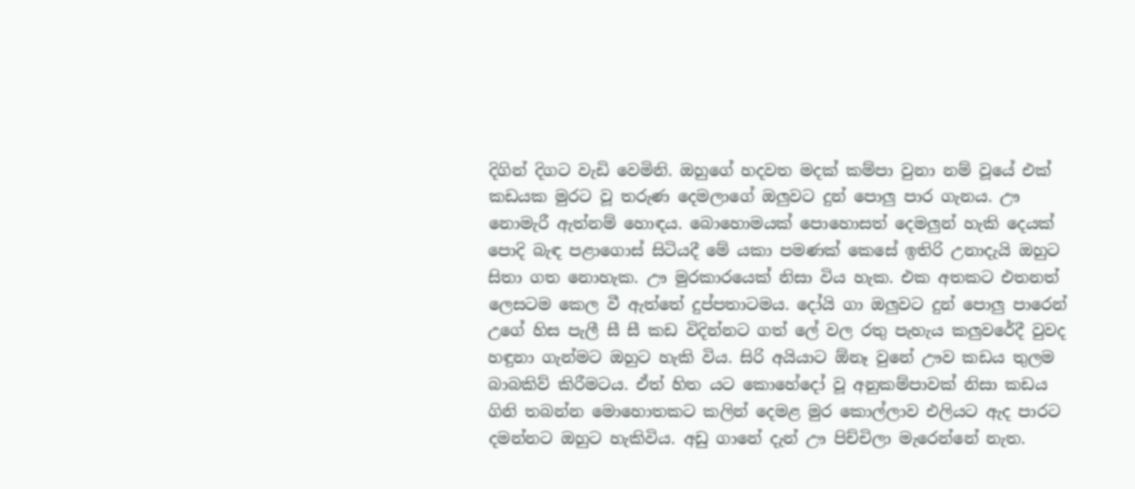දිගින් දිගට වැඩි වෙමිනි. ඔහුගේ හදවත මදක් කම්පා වුනා නම් වූයේ එක් කඩයක මුරට වූ තරුණ දෙමලාගේ ඔලුවට දුන් පොලු පාර ගැනය. ඌ නොමැරී ඇත්නම් හොඳය. බොහොමයක් පොහොසත් දෙමලුන් හැකි දෙයක් පොදි බැඳ පළාගොස් සිටියදී මේ යකා පමණක් කෙසේ ඉතිරි උනාදැයි ඔහුට සිතා ගත නොහැක. ඌ මුරකාරයෙක් නිසා විය හැක. එක අතකට එතනත් ලෙසටම කෙල වී ඇත්තේ දුප්පතාටමය. දෝයි ගා ඔලුවට දුන් පොලු පාරෙන් උගේ හිස පැලී සී සී කඩ විදින්නට ගත් ලේ වල රතු පැහැය කලුවරේදී වුවද හඳුනා ගැන්මට ඔහුට හැකි විය. සිරි අයියාට ඕනෑ වුනේ ඌව කඩය තුලම බාබකිව් කිරීමටය. ඒත් හිත යට කොහේදෝ වූ අනුකම්පාවක් නිසා කඩය ගිනි තබන්න මොහොතකට කලින් දෙමළ මුර කොල්ලාව එලියට ඇද පාරට දමන්නට ඔහුට හැකිවිය. අඩු ගානේ දැන් ඌ පිච්චිලා මැරෙන්නේ නැත.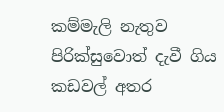කම්මැලි නැතුව පිරික්සුවොත් දැවී ගිය කඩවල් අතර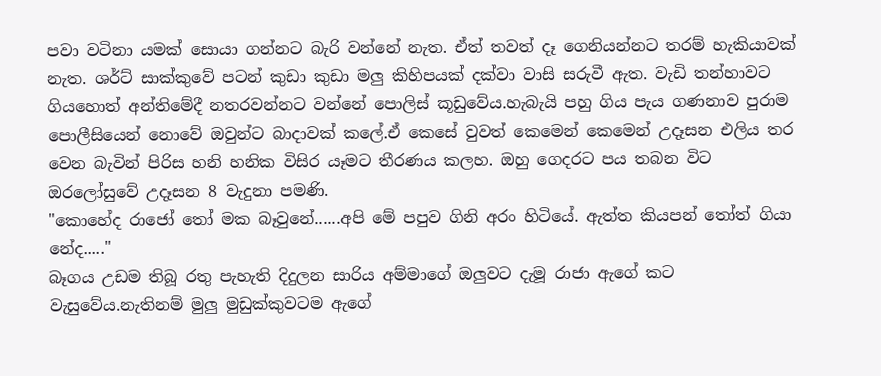පවා වටිනා යමක් සොයා ගන්නට බැරි වන්නේ නැත. ඒත් තවත් දෑ ගෙනියන්නට තරම් හැකියාවක් නැත. ශර්ට් සාක්කුවේ පටන් කුඩා කුඩා මලු කිහිපයක් දක්වා වාසි සරුවී ඇත. වැඩි තන්හාවට ගියහොත් අන්තිමේදී නතරවන්නට වන්නේ පොලිස් කූඩුවේය.හැබැයි පහු ගිය පැය ගණනාව පුරාම පොලීසියෙන් නොවේ ඔවුන්ට බාදාවක් කලේ.ඒ කෙසේ වුවත් කෙමෙන් කෙමෙන් උදෑසන එලිය තර වෙන බැවින් පිරිස හනි හනික විසිර යෑමට තීරණය කලහ. ඔහු ගෙදරට පය තබන විට ඔරලෝසුවේ උදෑසන 8 වැදුනා පමණි.
"කොහේද රාජෝ තෝ මක බෑවුනේ......අපි මේ පපුව ගිනි අරං හිටියේ. ඇත්ත කියපන් තෝත් ගියා නේද....."
බෑගය උඩම තිබූ රතු පැහැති දිදුලන සාරිය අම්මාගේ ඔලුවට දැමූ රාජා ඇගේ කට වැසුවේය.නැතිනම් මුලු මුඩුක්කුවටම ඇගේ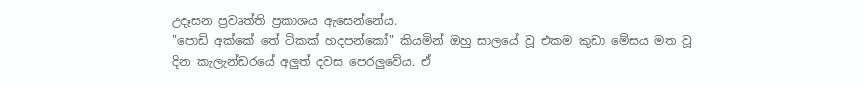උදෑසන ප්‍රවෘත්ති ප්‍රකාශය ඇසෙන්නේය.
"පොඩි අක්කේ තේ ටිකක් හදපන්කෝ" කියමින් ඔහු සාලයේ වූ එකම කුඩා මේසය මත වූ දින කැලැන්ඩරයේ අලුත් දවස පෙරලුවේය. ඒ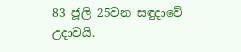83 ජූලි 25වන සඳුදාවේ උදාවයි.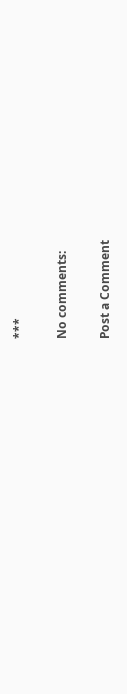***

No comments:

Post a Comment